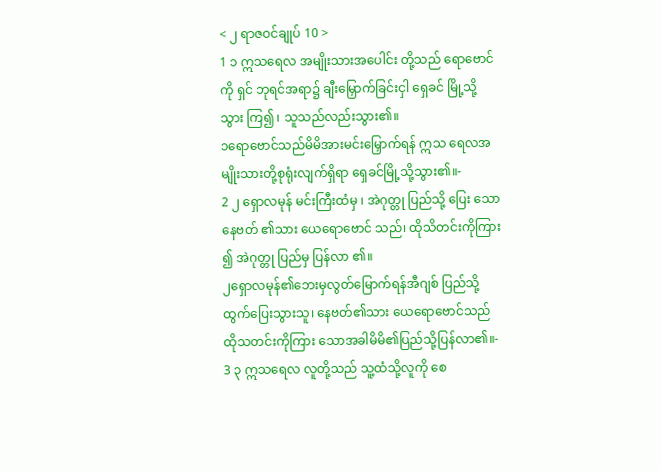< ၂ ရာဇဝင်ချုပ် 10 >
1 ၁ ဣသရေလ အမျိုးသားအပေါင်း တို့သည် ရောဗောင် ကို ရှင် ဘုရင်အရာ၌ ချီးမြှောက်ခြင်းငှါ ရှေခင် မြို့သို့ သွား ကြ၍ ၊ သူသည်လည်းသွား၏။
၁ရောဗောင်သည်မိမိအားမင်းမြှောက်ရန် ဣသ ရေလအမျိုးသားတို့စုရုံးလျက်ရှိရာ ရှေခင်မြို့သို့သွား၏။-
2 ၂ ရှောလမုန် မင်းကြီးထံမှ ၊ အဲဂုတ္တု ပြည်သို့ ပြေး သော နေဗတ် ၏သား ယေရောဗောင် သည်၊ ထိုသိတင်းကိုကြား ၍ အဲဂုတ္တု ပြည်မှ ပြန်လာ ၏။
၂ရှောလမုန်၏ဘေးမှလွတ်မြောက်ရန်အီဂျစ် ပြည်သို့ထွက်ပြေးသွားသူ၊ နေဗတ်၏သား ယေရောဗောင်သည်ထိုသတင်းကိုကြား သောအခါမိမိ၏ပြည်သို့ပြန်လာ၏။-
3 ၃ ဣသရေလ လူတို့သည် သူ့ထံသို့လူကို စေ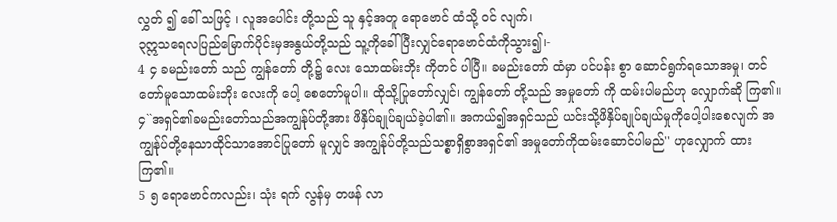လွှတ် ၍ ခေါ် သဖြင့် ၊ လူအပေါင်း တို့သည် သူ နှင့်အတူ ရောဗောင် ထံသို့ ဝင် လျက်၊
၃ဣသရေလပြည်မြောက်ပိုင်းမှအနွယ်တို့သည် သူ့ကိုခေါ်ပြီးလျှင်ရောဗောင်ထံကိုသွား၍၊-
4 ၄ ခမည်းတော် သည် ကျွန်တော် တို့၌ လေး သောထမ်းဘိုး ကိုတင် ပါပြီ။ ခမည်းတော် ထံမှာ ပင်ပန်း စွာ ဆောင်ရွက်ရသောအမှု၊ တင် တော်မူသောထမ်းဘိုး လေးကို ပေါ့ စေတော်မူပါ။ ထိုသို့ပြုတော်လျှင်၊ ကျွန်တော် တို့သည် အမှုတော် ကို ထမ်းပါမည်ဟု လျှောက်ဆို ကြ၏။
၄``အရှင်၏ခမည်းတော်သည်အကျွန်ုပ်တို့အား ဖိနှိပ်ချုပ်ချယ်ခဲ့ပါ၏။ အကယ်၍အရှင်သည် ယင်းသို့ဖိနှိပ်ချုပ်ချယ်မှုကိုပေါ့ပါးစေလျက် အကျွန်ုပ်တို့နေသာထိုင်သာအောင်ပြုတော် မူလျှင် အကျွန်ုပ်တို့သည်သစ္စာရှိစွာအရှင်၏ အမှုတော်ကိုထမ်းဆောင်ပါမည်'' ဟုလျှောက် ထားကြ၏။
5 ၅ ရောဗောင်ကလည်း၊ သုံး ရက် လွန်မှ တဖန် လာ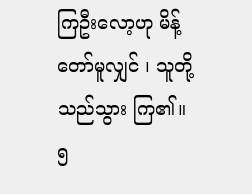ကြဦးလော့ဟု မိန့် တော်မူလျှင် ၊ သူတို့သည်သွား ကြ၏။
၅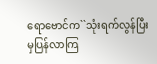ရောဗောင်က``သုံးရက်လွန်ပြီးမှပြန်လာကြ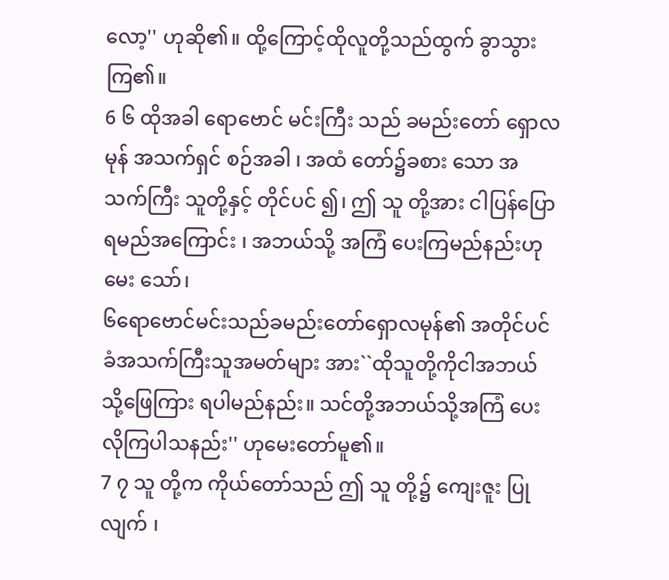လော့'' ဟုဆို၏။ ထို့ကြောင့်ထိုလူတို့သည်ထွက် ခွာသွားကြ၏။
6 ၆ ထိုအခါ ရောဗောင် မင်းကြီး သည် ခမည်းတော် ရှောလမုန် အသက်ရှင် စဉ်အခါ ၊ အထံ တော်၌ခစား သော အသက်ကြီး သူတို့နှင့် တိုင်ပင် ၍၊ ဤ သူ တို့အား ငါပြန်ပြော ရမည်အကြောင်း ၊ အဘယ်သို့ အကြံ ပေးကြမည်နည်းဟုမေး သော်၊
၆ရောဗောင်မင်းသည်ခမည်းတော်ရှောလမုန်၏ အတိုင်ပင်ခံအသက်ကြီးသူအမတ်များ အား``ထိုသူတို့ကိုငါအဘယ်သို့ဖြေကြား ရပါမည်နည်း။ သင်တို့အဘယ်သို့အကြံ ပေးလိုကြပါသနည်း'' ဟုမေးတော်မူ၏။
7 ၇ သူ တို့က ကိုယ်တော်သည် ဤ သူ တို့၌ ကျေးဇူး ပြု လျက် ၊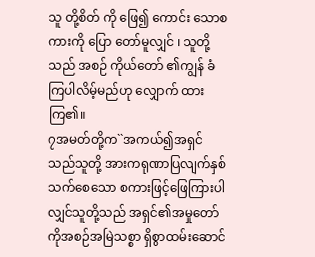သူ တို့စိတ် ကို ဖြေ၍ ကောင်း သောစကားကို ပြော တော်မူလျှင် ၊ သူတို့သည် အစဉ် ကိုယ်တော် ၏ကျွန် ခံ ကြပါလိမ့်မည်ဟု လျှောက် ထားကြ၏။
၇အမတ်တို့က``အကယ်၍အရှင်သည်သူတို့ အားကရုဏာပြလျက်နှစ်သက်စေသော စကားဖြင့်ဖြေကြားပါလျှင်သူတို့သည် အရှင်၏အမှုတော်ကိုအစဉ်အမြဲသစ္စာ ရှိစွာထမ်းဆောင်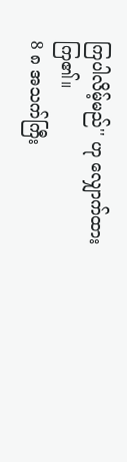ကြပါလိမ့်မည်'' ဟု လျှောက်ထားကြ၏။
8 ၈ အသက်ကြီး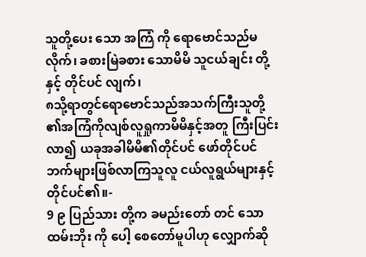သူတို့ပေး သော အကြံ ကို ရောဗောင်သည်မ လိုက်၊ ခစားမြဲခစား သောမိမိ သူငယ်ချင်း တို့နှင့် တိုင်ပင် လျက်၊
၈သို့ရာတွင်ရောဗောင်သည်အသက်ကြီးသူတို့ ၏အကြံကိုလျစ်လူရှုကာမိမိနှင့်အတူ ကြီးပြင်းလာ၍ ယခုအခါမိမိ၏တိုင်ပင် ဖော်တိုင်ပင်ဘက်များဖြစ်လာကြသူလူ ငယ်လူရွယ်များနှင့်တိုင်ပင်၏။-
9 ၉ ပြည်သား တို့က ခမည်းတော် တင် သော ထမ်းဘိုး ကို ပေါ့ စေတော်မူပါဟု လျှောက်ဆို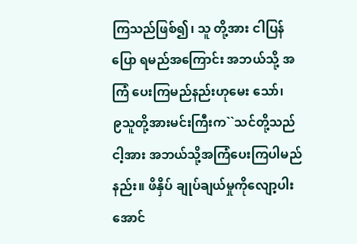ကြသည်ဖြစ်၍၊ သူ တို့အား ငါပြန်ပြော ရမည်အကြောင်း အဘယ်သို့ အကြံ ပေးကြမည်နည်းဟုမေး သော်၊
၉သူတို့အားမင်းကြီးက``သင်တို့သည်ငါ့အား အဘယ်သို့အကြံပေးကြပါမည်နည်း။ ဖိနှိပ် ချုပ်ချယ်မှုကိုလျော့ပါးအောင်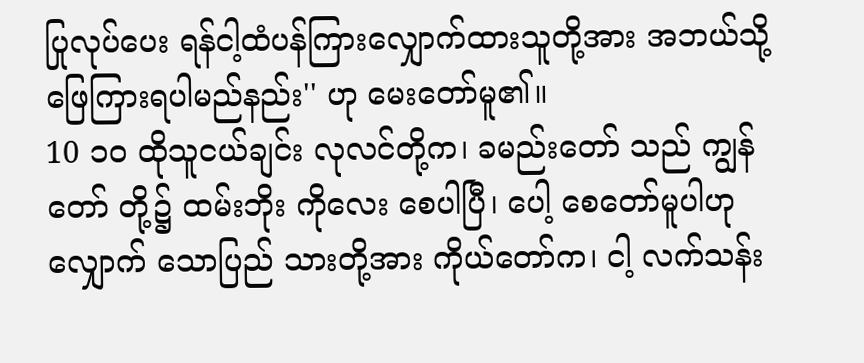ပြုလုပ်ပေး ရန်ငါ့ထံပန်ကြားလျှောက်ထားသူတို့အား အဘယ်သို့ဖြေကြားရပါမည်နည်း'' ဟု မေးတော်မူ၏။
10 ၁၀ ထိုသူငယ်ချင်း လုလင်တို့က၊ ခမည်းတော် သည် ကျွန်တော် တို့၌ ထမ်းဘိုး ကိုလေး စေပါပြီ၊ ပေါ့ စေတော်မူပါဟု လျှောက် သောပြည် သားတို့အား ကိုယ်တော်က၊ ငါ့ လက်သန်း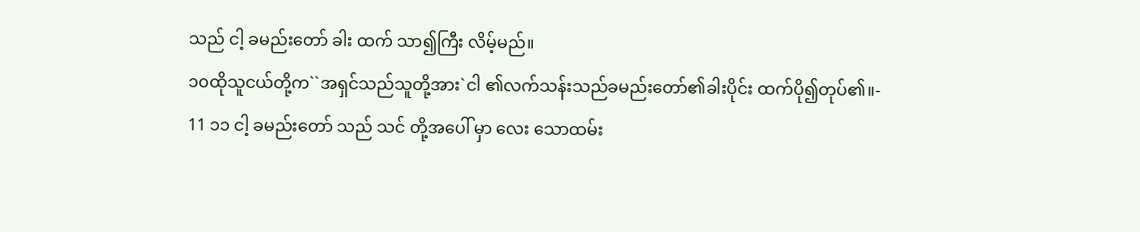သည် ငါ့ ခမည်းတော် ခါး ထက် သာ၍ကြီး လိမ့်မည်။
၁၀ထိုသူငယ်တို့က``အရှင်သည်သူတို့အား`ငါ ၏လက်သန်းသည်ခမည်းတော်၏ခါးပိုင်း ထက်ပို၍တုပ်၏။-
11 ၁၁ ငါ့ ခမည်းတော် သည် သင် တို့အပေါ် မှာ လေး သောထမ်း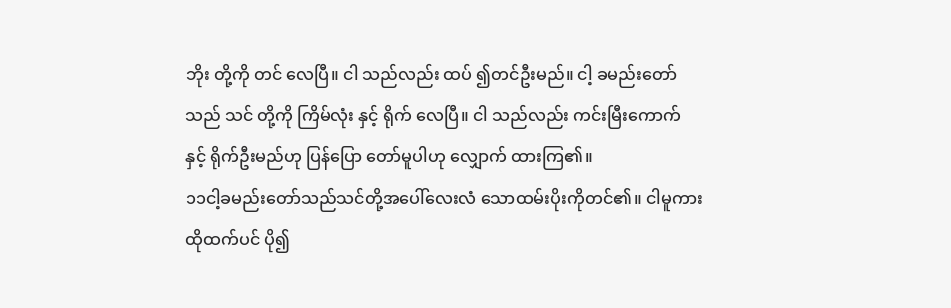ဘိုး တို့ကို တင် လေပြီ။ ငါ သည်လည်း ထပ် ၍တင်ဦးမည်။ ငါ့ ခမည်းတော် သည် သင် တို့ကို ကြိမ်လုံး နှင့် ရိုက် လေပြီ။ ငါ သည်လည်း ကင်းမြီးကောက် နှင့် ရိုက်ဦးမည်ဟု ပြန်ပြော တော်မူပါဟု လျှောက် ထားကြ၏။
၁၁ငါ့ခမည်းတော်သည်သင်တို့အပေါ်လေးလံ သောထမ်းပိုးကိုတင်၏။ ငါမူကားထိုထက်ပင် ပို၍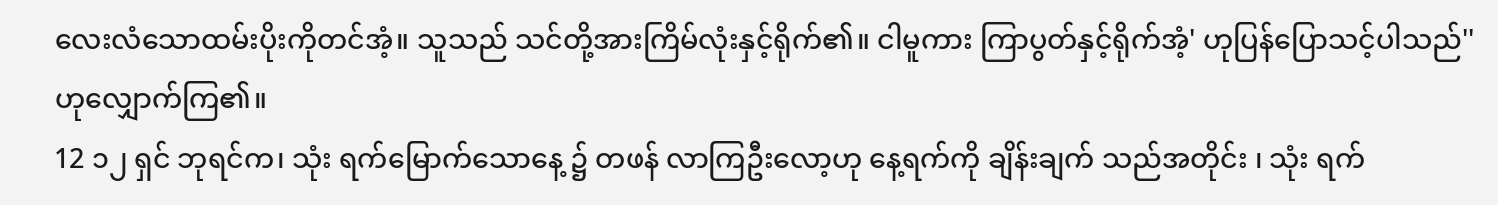လေးလံသောထမ်းပိုးကိုတင်အံ့။ သူသည် သင်တို့အားကြိမ်လုံးနှင့်ရိုက်၏။ ငါမူကား ကြာပွတ်နှင့်ရိုက်အံ့' ဟုပြန်ပြောသင့်ပါသည်'' ဟုလျှောက်ကြ၏။
12 ၁၂ ရှင် ဘုရင်က၊ သုံး ရက်မြောက်သောနေ့ ၌ တဖန် လာကြဦးလော့ဟု နေ့ရက်ကို ချိန်းချက် သည်အတိုင်း ၊ သုံး ရက်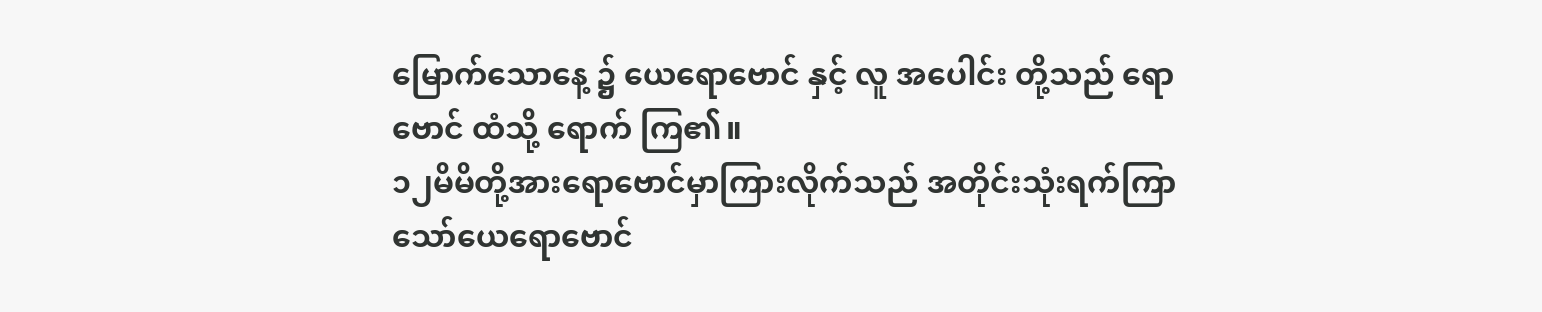မြောက်သောနေ့ ၌ ယေရောဗောင် နှင့် လူ အပေါင်း တို့သည် ရောဗောင် ထံသို့ ရောက် ကြ၏။
၁၂မိမိတို့အားရောဗောင်မှာကြားလိုက်သည် အတိုင်းသုံးရက်ကြာသော်ယေရောဗောင်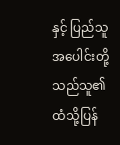နှင့် ပြည်သူအပေါင်းတို့သည်သူ၏ထံသို့ပြန်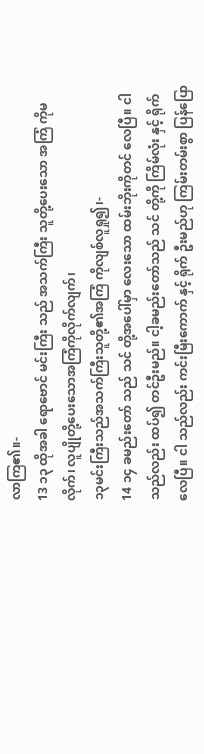လာကြ၏။-
13 ၁၃ ထိုအခါ ရောဗောင် မင်းကြီး သည် အသက်ကြီး သူတို့ပေးသော အကြံ ကိုမ လိုက်၊ လူပျိုတို့ပေးသောအကြံကိုလိုက်လျက်၊
၁၃မင်းကြီးသည်အသက်ကြီးသူတို့၏အကြံ ကိုလျစ်လူရှု၍၊-
14 ၁၄ ခမည်းတော် သည် သင် တို့အပေါ်မှာ လေးသော ထမ်းဘိုးကိုတင် လေပြီ။ ငါ သည်လည်း ထပ်၍ တင်ဦးမည်။ ငါ့ခမည်းတော်သည် သင် တို့ကို ကြိမ်လုံး နှင့် ရိုက်လေပြီ။ ငါ သည်လည်း ကင်းမြီးကောက် နှင့် ရိုက် ဦးမည်ဟု ကြမ်းတမ်းစွာ ပြန်ပြော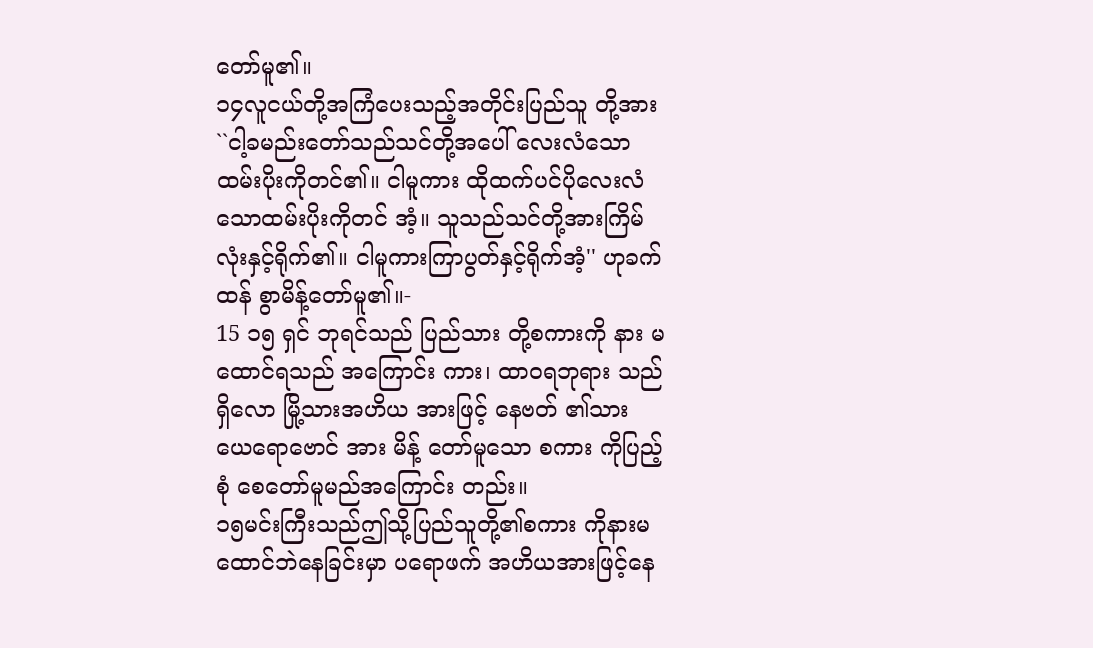တော်မူ၏။
၁၄လူငယ်တို့အကြံပေးသည့်အတိုင်းပြည်သူ တို့အား``ငါ့ခမည်းတော်သည်သင်တို့အပေါ် လေးလံသောထမ်းပိုးကိုတင်၏။ ငါမူကား ထိုထက်ပင်ပိုလေးလံသောထမ်းပိုးကိုတင် အံ့။ သူသည်သင်တို့အားကြိမ်လုံးနှင့်ရိုက်၏။ ငါမူကားကြာပွတ်နှင့်ရိုက်အံ့'' ဟုခက်ထန် စွာမိန့်တော်မူ၏။-
15 ၁၅ ရှင် ဘုရင်သည် ပြည်သား တို့စကားကို နား မ ထောင်ရသည် အကြောင်း ကား၊ ထာဝရဘုရား သည် ရှိလော မြို့သားအဟိယ အားဖြင့် နေဗတ် ၏သား ယေရောဗောင် အား မိန့် တော်မူသော စကား ကိုပြည့်စုံ စေတော်မူမည်အကြောင်း တည်း။
၁၅မင်းကြီးသည်ဤသို့ပြည်သူတို့၏စကား ကိုနားမထောင်ဘဲနေခြင်းမှာ ပရောဖက် အဟိယအားဖြင့်နေ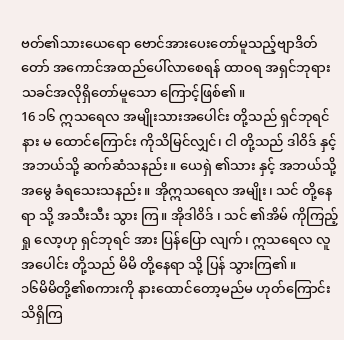ဗတ်၏သားယေရော ဗောင်အားပေးတော်မူသည့်ဗျာဒိတ်တော် အကောင်အထည်ပေါ်လာစေရန် ထာဝရ အရှင်ဘုရားသခင်အလိုရှိတော်မူသော ကြောင့်ဖြစ်၏။
16 ၁၆ ဣသရေလ အမျိုးသားအပေါင်း တို့သည် ရှင်ဘုရင် နား မ ထောင်ကြောင်း ကိုသိမြင်လျှင်၊ ငါ တို့သည် ဒါဝိဒ် နှင့် အဘယ်သို့ ဆက်ဆံသနည်း။ ယေရှဲ ၏သား နှင့် အဘယ်သို့အမွေ ခံရသေးသနည်း။ အိုဣသရေလ အမျိုး၊ သင် တို့နေရာ သို့ အသီးသီး သွား ကြ။ အိုဒါဝိဒ် ၊ သင် ၏အိမ် ကိုကြည့်ရှု လော့ဟု ရှင်ဘုရင် အား ပြန်ပြော လျက်၊ ဣသရေလ လူအပေါင်း တို့သည် မိမိ တို့နေရာ သို့ ပြန် သွားကြ၏။
၁၆မိမိတို့၏စကားကို နားထောင်တော့မည်မ ဟုတ်ကြောင်းသိရှိကြ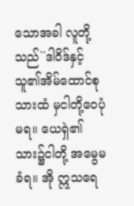သောအခါ လူတို့ သည်``ဒါဝိဒ်နှင့်သူ၏အိမ်ထောင်စုသားထံ မှငါတို့ဝေပုံမရ။ ယေရှဲ၏သား၌ငါတို့ အမွေမခံရ။ အို ဣသရေ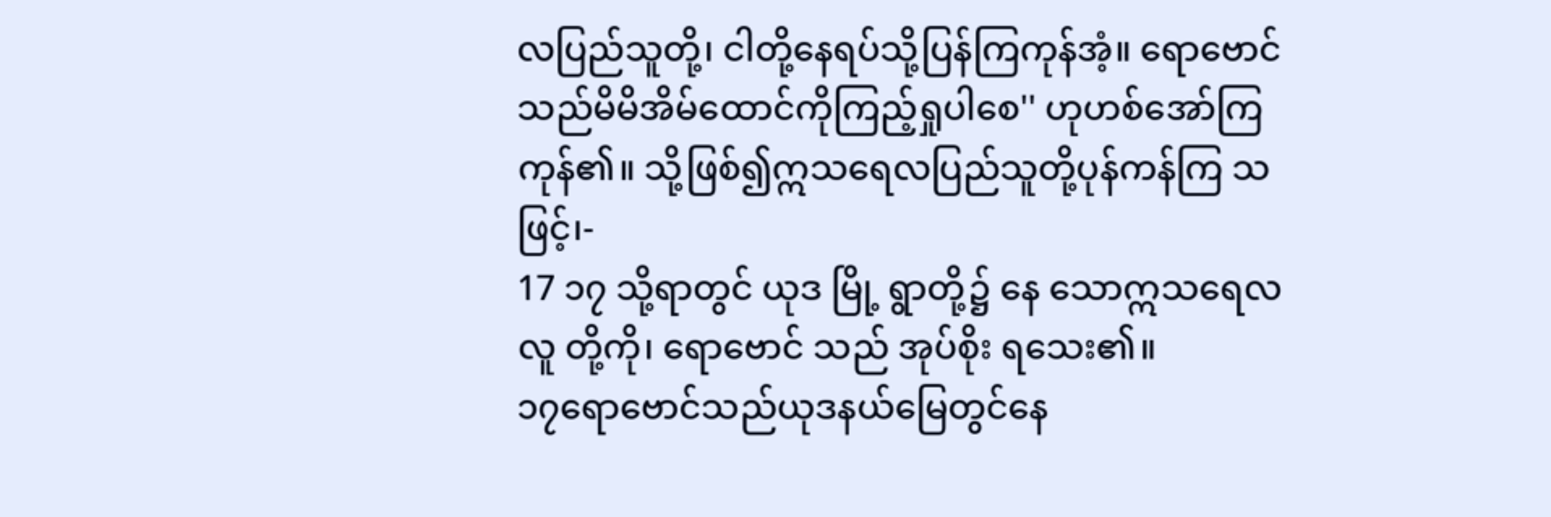လပြည်သူတို့၊ ငါတို့နေရပ်သို့ပြန်ကြကုန်အံ့။ ရောဗောင် သည်မိမိအိမ်ထောင်ကိုကြည့်ရှုပါစေ'' ဟုဟစ်အော်ကြကုန်၏။ သို့ဖြစ်၍ဣသရေလပြည်သူတို့ပုန်ကန်ကြ သဖြင့်၊-
17 ၁၇ သို့ရာတွင် ယုဒ မြို့ ရွာတို့၌ နေ သောဣသရေလ လူ တို့ကို၊ ရောဗောင် သည် အုပ်စိုး ရသေး၏။
၁၇ရောဗောင်သည်ယုဒနယ်မြေတွင်နေ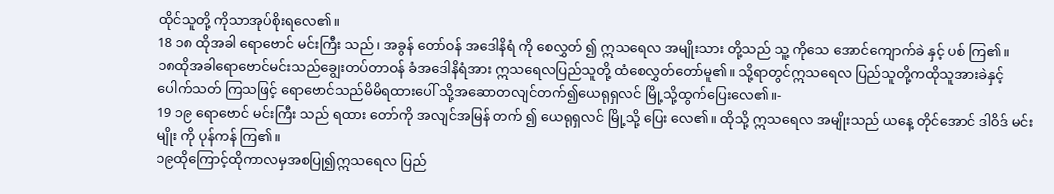ထိုင်သူတို့ ကိုသာအုပ်စိုးရလေ၏။
18 ၁၈ ထိုအခါ ရောဗောင် မင်းကြီး သည်၊ အခွန် တော်ဝန် အဒေါနိရံ ကို စေလွှတ် ၍ ဣသရေလ အမျိုးသား တို့သည် သူ့ ကိုသေ အောင်ကျောက်ခဲ နှင့် ပစ် ကြ၏။
၁၈ထိုအခါရောဗောင်မင်းသည်ချွေးတပ်တာဝန် ခံအဒေါနိရံအား ဣသရေလပြည်သူတို့ ထံစေလွှတ်တော်မူ၏။ သို့ရာတွင်ဣသရေလ ပြည်သူတို့ကထိုသူအားခဲနှင့်ပေါက်သတ် ကြသဖြင့် ရောဗောင်သည်မိမိရထားပေါ် သို့အဆောတလျင်တက်၍ယေရုရှလင် မြို့သို့ထွက်ပြေးလေ၏။-
19 ၁၉ ရောဗောင် မင်းကြီး သည် ရထား တော်ကို အလျင်အမြန် တက် ၍ ယေရုရှလင် မြို့သို့ ပြေး လေ၏။ ထိုသို့ ဣသရေလ အမျိုးသည် ယနေ့ တိုင်အောင် ဒါဝိဒ် မင်းမျိုး ကို ပုန်ကန် ကြ၏။
၁၉ထိုကြောင့်ထိုကာလမှအစပြု၍ဣသရေလ ပြည်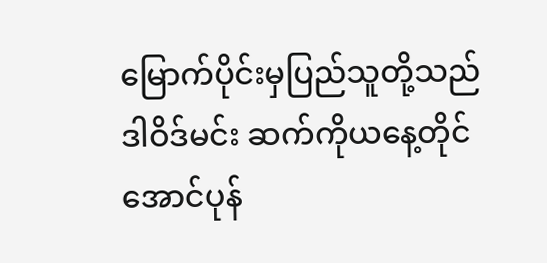မြောက်ပိုင်းမှပြည်သူတို့သည် ဒါဝိဒ်မင်း ဆက်ကိုယနေ့တိုင်အောင်ပုန်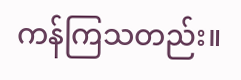ကန်ကြသတည်း။